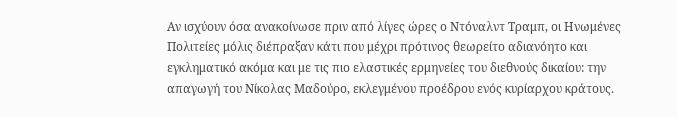Αν ισχύουν όσα ανακοίνωσε πριν από λίγες ώρες ο Ντόναλντ Τραμπ, οι Ηνωμένες Πολιτείες μόλις διέπραξαν κάτι που μέχρι πρότινος θεωρείτο αδιανόητο και εγκληματικό ακόμα και με τις πιο ελαστικές ερμηνείες του διεθνούς δικαίου: την απαγωγή του Νίκολας Μαδούρο, εκλεγμένου προέδρου ενός κυρίαρχου κράτους.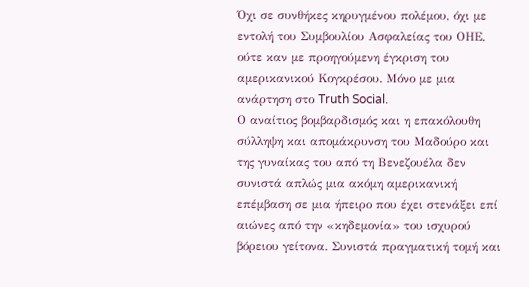Όχι σε συνθήκες κηρυγμένου πολέμου, όχι με εντολή του Συμβουλίου Ασφαλείας του ΟΗΕ, ούτε καν με προηγούμενη έγκριση του αμερικανικού Κογκρέσου. Μόνο με μια ανάρτηση στο Truth Social.
Ο αναίτιος βομβαρδισμός και η επακόλουθη σύλληψη και απομάκρυνση του Μαδούρο και της γυναίκας του από τη Βενεζουέλα δεν συνιστά απλώς μια ακόμη αμερικανική επέμβαση σε μια ήπειρο που έχει στενάξει επί αιώνες από την «κηδεμονία» του ισχυρού βόρειου γείτονα. Συνιστά πραγματική τομή και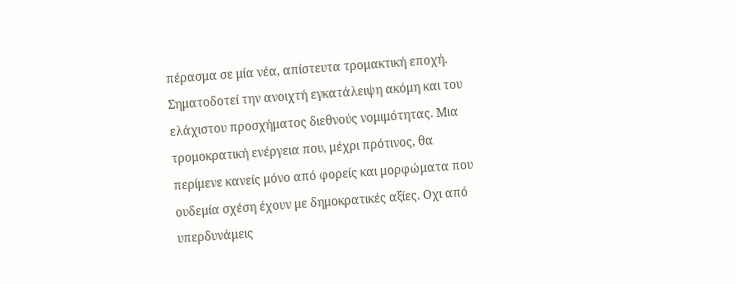πέρασμα σε μία νέα, απίστευτα τρομακτική εποχή.
Σηματοδοτεί την ανοιχτή εγκατάλειψη ακόμη και του ελάχιστου προσχήματος διεθνούς νομιμότητας. Μια τρομοκρατική ενέργεια που, μέχρι πρότινος, θα περίμενε κανείς μόνο από φορείς και μορφώματα που ουδεμία σχέση έχουν με δημοκρατικές αξίες. Οχι από υπερδυνάμεις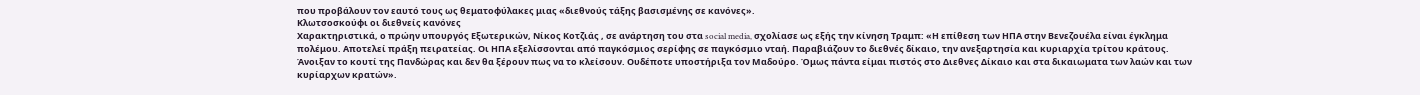που προβάλουν τον εαυτό τους ως θεματοφύλακες μιας «διεθνούς τάξης βασισμένης σε κανόνες».
Κλωτσοσκούφι οι διεθνείς κανόνες
Χαρακτηριστικά, ο πρώην υπουργός Εξωτερικών, Νίκος Κοτζιάς , σε ανάρτηση του στα social media, σχολίασε ως εξής την κίνηση Τραμπ: «Η επίθεση των ΗΠΑ στην Βενεζουέλα είναι έγκλημα πολέμου. Αποτελεί πράξη πειρατείας. Οι ΗΠΑ εξελίσσονται από παγκόσμιος σερίφης σε παγκόσμιο νταή. Παραβιάζουν το διεθνές δίκαιο, την ανεξαρτησία και κυριαρχία τρίτου κράτους. Άνοιξαν το κουτί της Πανδώρας και δεν θα ξέρουν πως να το κλείσουν. Ουδέποτε υποστήριξα τον Μαδούρο. Όμως πάντα είμαι πιστός στο Διεθνες Δίκαιο και στα δικαιωματα των λαών και των κυρίαρχων κρατών».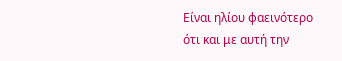Είναι ηλίου φαεινότερο ότι και με αυτή την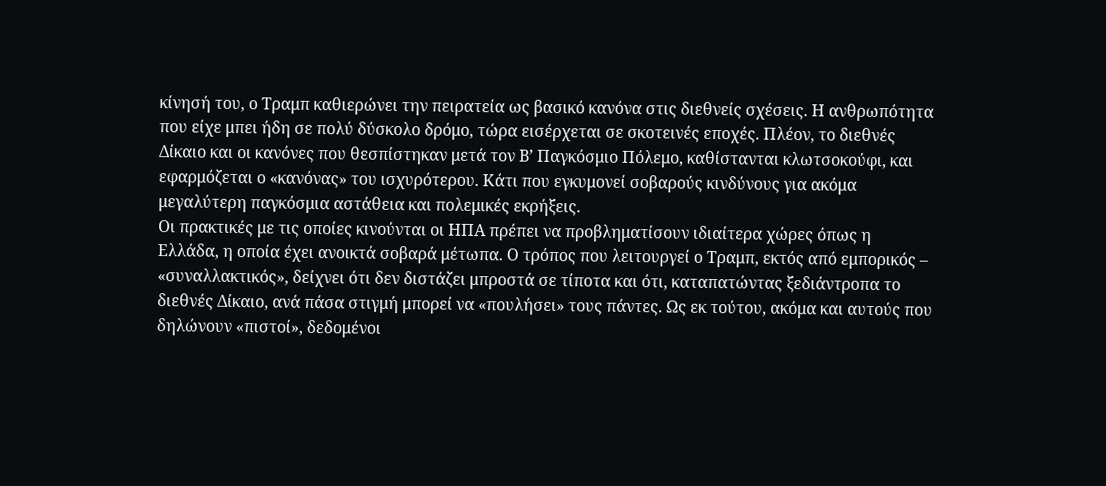κίνησή του, ο Τραμπ καθιερώνει την πειρατεία ως βασικό κανόνα στις διεθνείς σχέσεις. Η ανθρωπότητα που είχε μπει ήδη σε πολύ δύσκολο δρόμο, τώρα εισέρχεται σε σκοτεινές εποχές. Πλέον, το διεθνές Δίκαιο και οι κανόνες που θεσπίστηκαν μετά τον Β’ Παγκόσμιο Πόλεμο, καθίστανται κλωτσοκούφι, και εφαρμόζεται ο «κανόνας» του ισχυρότερου. Κάτι που εγκυμονεί σοβαρούς κινδύνους για ακόμα μεγαλύτερη παγκόσμια αστάθεια και πολεμικές εκρήξεις.
Οι πρακτικές με τις οποίες κινούνται οι ΗΠΑ πρέπει να προβληματίσουν ιδιαίτερα χώρες όπως η Ελλάδα, η οποία έχει ανοικτά σοβαρά μέτωπα. Ο τρόπος που λειτουργεί ο Τραμπ, εκτός από εμπορικός – «συναλλακτικός», δείχνει ότι δεν διστάζει μπροστά σε τίποτα και ότι, καταπατώντας ξεδιάντροπα το διεθνές Δίκαιο, ανά πάσα στιγμή μπορεί να «πουλήσει» τους πάντες. Ως εκ τούτου, ακόμα και αυτούς που δηλώνουν «πιστοί», δεδομένοι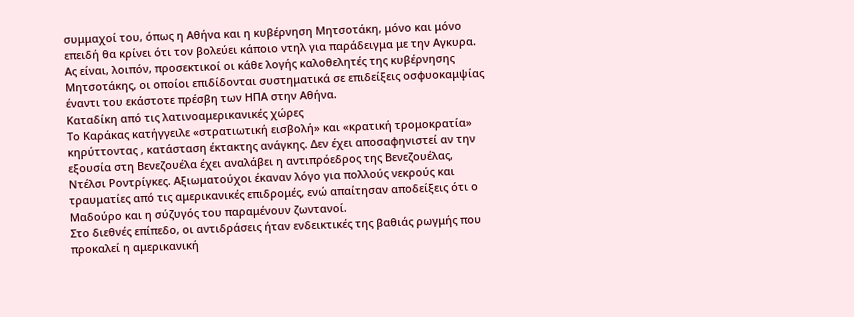συμμαχοί του, όπως η Αθήνα και η κυβέρνηση Μητσοτάκη, μόνο και μόνο επειδή θα κρίνει ότι τον βολεύει κάποιο ντηλ για παράδειγμα με την Αγκυρα. Ας είναι, λοιπόν, προσεκτικοί οι κάθε λογής καλοθελητές της κυβέρνησης Μητσοτάκης, οι οποίοι επιδίδονται συστηματικά σε επιδείξεις οσφυοκαμψίας έναντι του εκάστοτε πρέσβη των ΗΠΑ στην Αθήνα.
Καταδίκη από τις λατινοαμερικανικές χώρες
Το Καράκας κατήγγειλε «στρατιωτική εισβολή» και «κρατική τρομοκρατία» κηρύττοντας , κατάσταση έκτακτης ανάγκης. Δεν έχει αποσαφηνιστεί αν την εξουσία στη Βενεζουέλα έχει αναλάβει η αντιπρόεδρος της Βενεζουέλας, Ντέλσι Ροντρίγκες. Αξιωματούχοι έκαναν λόγο για πολλούς νεκρούς και τραυματίες από τις αμερικανικές επιδρομές, ενώ απαίτησαν αποδείξεις ότι ο Μαδούρο και η σύζυγός του παραμένουν ζωντανοί.
Στο διεθνές επίπεδο, οι αντιδράσεις ήταν ενδεικτικές της βαθιάς ρωγμής που προκαλεί η αμερικανική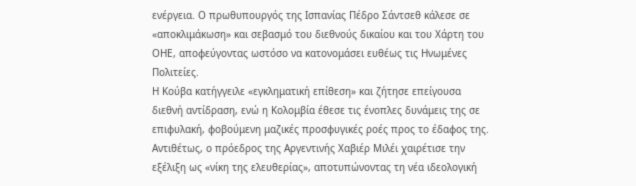ενέργεια. Ο πρωθυπουργός της Ισπανίας Πέδρο Σάντσεθ κάλεσε σε «αποκλιμάκωση» και σεβασμό του διεθνούς δικαίου και του Χάρτη του ΟΗΕ, αποφεύγοντας ωστόσο να κατονομάσει ευθέως τις Ηνωμένες Πολιτείες.
Η Κούβα κατήγγειλε «εγκληματική επίθεση» και ζήτησε επείγουσα διεθνή αντίδραση, ενώ η Κολομβία έθεσε τις ένοπλες δυνάμεις της σε επιφυλακή, φοβούμενη μαζικές προσφυγικές ροές προς το έδαφος της. Αντιθέτως, ο πρόεδρος της Αργεντινής Χαβιέρ Μιλέι χαιρέτισε την εξέλιξη ως «νίκη της ελευθερίας», αποτυπώνοντας τη νέα ιδεολογική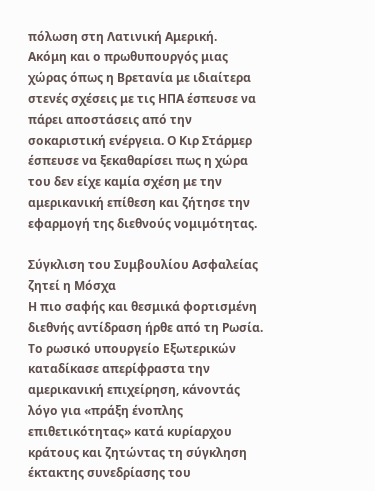πόλωση στη Λατινική Αμερική.
Ακόμη και ο πρωθυπουργός μιας χώρας όπως η Βρετανία με ιδιαίτερα στενές σχέσεις με τις ΗΠΑ έσπευσε να πάρει αποστάσεις από την σοκαριστική ενέργεια. Ο Κιρ Στάρμερ έσπευσε να ξεκαθαρίσει πως η χώρα του δεν είχε καμία σχέση με την αμερικανική επίθεση και ζήτησε την εφαρμογή της διεθνούς νομιμότητας.

Σύγκλιση του Συμβουλίου Ασφαλείας ζητεί η Μόσχα
Η πιο σαφής και θεσμικά φορτισμένη διεθνής αντίδραση ήρθε από τη Ρωσία. Το ρωσικό υπουργείο Εξωτερικών καταδίκασε απερίφραστα την αμερικανική επιχείρηση, κάνοντάς λόγο για «πράξη ένοπλης επιθετικότητας» κατά κυρίαρχου κράτους και ζητώντας τη σύγκληση έκτακτης συνεδρίασης του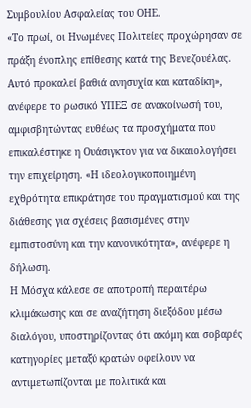Συμβουλίου Ασφαλείας του ΟΗΕ.
«Το πρωί, οι Ηνωμένες Πολιτείες προχώρησαν σε πράξη ένοπλης επίθεσης κατά της Βενεζουέλας. Αυτό προκαλεί βαθιά ανησυχία και καταδίκη», ανέφερε το ρωσικό ΥΠΕΞ σε ανακοίνωσή του, αμφισβητώντας ευθέως τα προσχήματα που επικαλέστηκε η Ουάσιγκτον για να δικαιολογήσει την επιχείρηση. «Η ιδεολογικοποιημένη εχθρότητα επικράτησε του πραγματισμού και της διάθεσης για σχέσεις βασισμένες στην εμπιστοσύνη και την κανονικότητα», ανέφερε η δήλωση.
Η Μόσχα κάλεσε σε αποτροπή περαιτέρω κλιμάκωσης και σε αναζήτηση διεξόδου μέσω διαλόγου, υποστηρίζοντας ότι ακόμη και σοβαρές κατηγορίες μεταξύ κρατών οφείλουν να αντιμετωπίζονται με πολιτικά και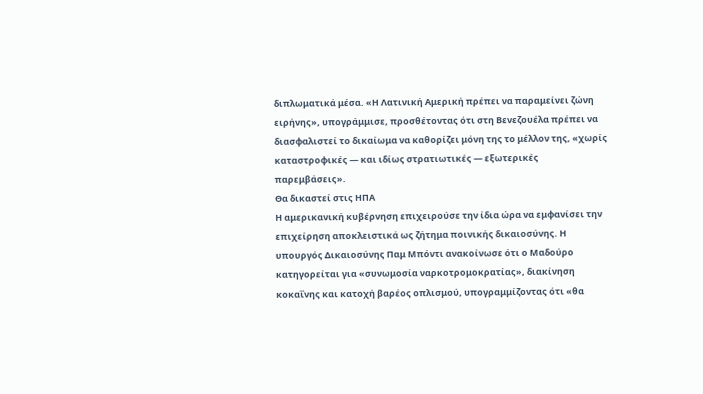διπλωματικά μέσα. «Η Λατινική Αμερική πρέπει να παραμείνει ζώνη ειρήνης», υπογράμμισε, προσθέτοντας ότι στη Βενεζουέλα πρέπει να διασφαλιστεί το δικαίωμα να καθορίζει μόνη της το μέλλον της, «χωρίς καταστροφικές — και ιδίως στρατιωτικές — εξωτερικές παρεμβάσεις».
Θα δικαστεί στις ΗΠΑ
Η αμερικανική κυβέρνηση επιχειρούσε την ίδια ώρα να εμφανίσει την επιχείρηση αποκλειστικά ως ζήτημα ποινικής δικαιοσύνης. Η υπουργός Δικαιοσύνης Παμ Μπόντι ανακοίνωσε ότι ο Μαδούρο κατηγορείται για «συνωμοσία ναρκοτρομοκρατίας», διακίνηση κοκαΐνης και κατοχή βαρέος οπλισμού, υπογραμμίζοντας ότι «θα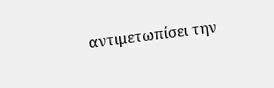αντιμετωπίσει την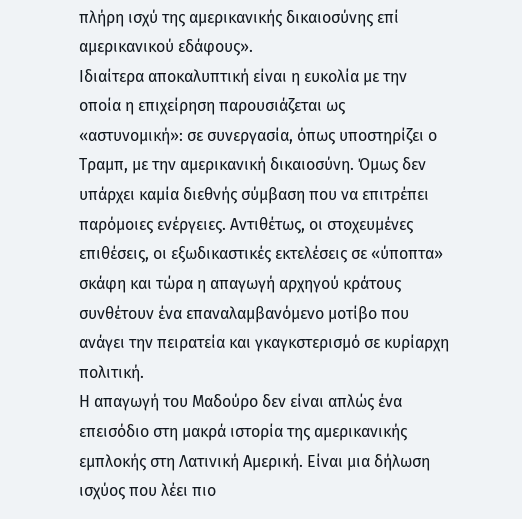πλήρη ισχύ της αμερικανικής δικαιοσύνης επί αμερικανικού εδάφους».
Ιδιαίτερα αποκαλυπτική είναι η ευκολία με την οποία η επιχείρηση παρουσιάζεται ως «αστυνομική»: σε συνεργασία, όπως υποστηρίζει ο Τραμπ, με την αμερικανική δικαιοσύνη. Όμως δεν υπάρχει καμία διεθνής σύμβαση που να επιτρέπει παρόμοιες ενέργειες. Αντιθέτως, οι στοχευμένες επιθέσεις, οι εξωδικαστικές εκτελέσεις σε «ύποπτα» σκάφη και τώρα η απαγωγή αρχηγού κράτους συνθέτουν ένα επαναλαμβανόμενο μοτίβο που ανάγει την πειρατεία και γκαγκστερισμό σε κυρίαρχη πολιτική.
Η απαγωγή του Μαδούρο δεν είναι απλώς ένα επεισόδιο στη μακρά ιστορία της αμερικανικής εμπλοκής στη Λατινική Αμερική. Είναι μια δήλωση ισχύος που λέει πιο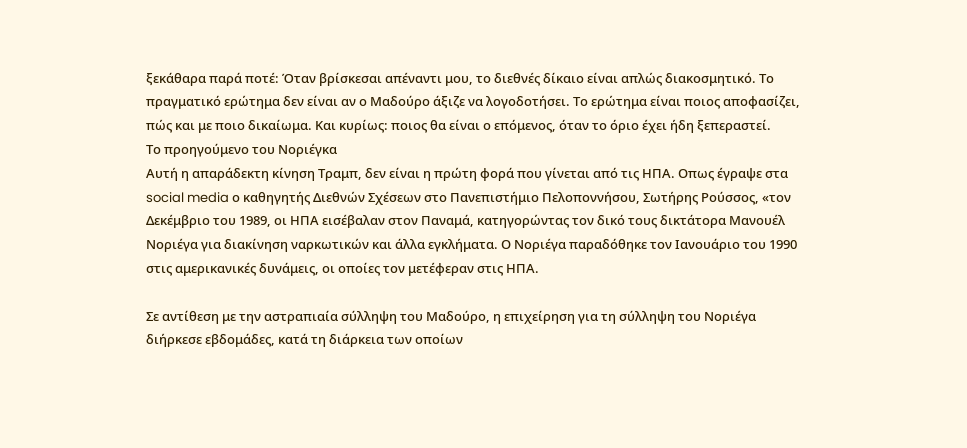ξεκάθαρα παρά ποτέ: Όταν βρίσκεσαι απέναντι μου, το διεθνές δίκαιο είναι απλώς διακοσμητικό. Το πραγματικό ερώτημα δεν είναι αν ο Μαδούρο άξιζε να λογοδοτήσει. Το ερώτημα είναι ποιος αποφασίζει, πώς και με ποιο δικαίωμα. Και κυρίως: ποιος θα είναι ο επόμενος, όταν το όριο έχει ήδη ξεπεραστεί.
Το προηγούμενο του Νοριέγκα
Αυτή η απαράδεκτη κίνηση Τραμπ, δεν είναι η πρώτη φορά που γίνεται από τις ΗΠΑ. Οπως έγραψε στα social media ο καθηγητής Διεθνών Σχέσεων στο Πανεπιστήμιο Πελοποννήσου, Σωτήρης Ρούσσος, «τον Δεκέμβριο του 1989, οι ΗΠΑ εισέβαλαν στον Παναμά, κατηγορώντας τον δικό τους δικτάτορα Μανουέλ Νοριέγα για διακίνηση ναρκωτικών και άλλα εγκλήματα. Ο Νοριέγα παραδόθηκε τον Ιανουάριο του 1990 στις αμερικανικές δυνάμεις, οι οποίες τον μετέφεραν στις ΗΠΑ.

Σε αντίθεση με την αστραπιαία σύλληψη του Μαδούρο, η επιχείρηση για τη σύλληψη του Νοριέγα διήρκεσε εβδομάδες, κατά τη διάρκεια των οποίων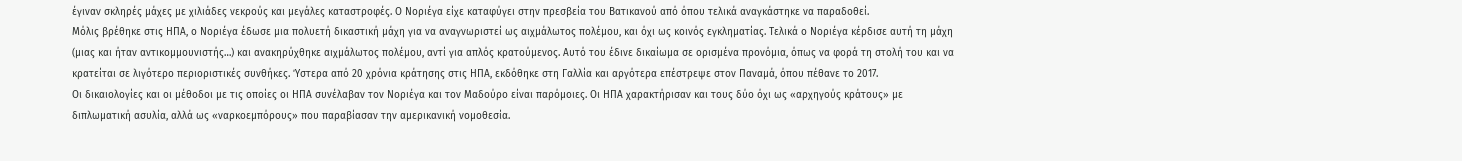έγιναν σκληρές μάχες με χιλιάδες νεκρούς και μεγάλες καταστροφές. Ο Νοριέγα είχε καταφύγει στην πρεσβεία του Βατικανού από όπου τελικά αναγκάστηκε να παραδοθεί.
Μόλις βρέθηκε στις ΗΠΑ, ο Νοριέγα έδωσε μια πολυετή δικαστική μάχη για να αναγνωριστεί ως αιχμάλωτος πολέμου, και όχι ως κοινός εγκληματίας. Τελικά ο Νοριέγα κέρδισε αυτή τη μάχη (μιας και ήταν αντικομμουνιστής…) και ανακηρύχθηκε αιχμάλωτος πολέμου, αντί για απλός κρατούμενος. Αυτό του έδινε δικαίωμα σε ορισμένα προνόμια, όπως να φορά τη στολή του και να κρατείται σε λιγότερο περιοριστικές συνθήκες. Ύστερα από 20 χρόνια κράτησης στις ΗΠΑ, εκδόθηκε στη Γαλλία και αργότερα επέστρεψε στον Παναμά, όπου πέθανε το 2017.
Οι δικαιολογίες και οι μέθοδοι με τις οποίες οι ΗΠΑ συνέλαβαν τον Νοριέγα και τον Μαδούρο είναι παρόμοιες. Οι ΗΠΑ χαρακτήρισαν και τους δύο όχι ως «αρχηγούς κράτους» με διπλωματική ασυλία, αλλά ως «ναρκοεμπόρους» που παραβίασαν την αμερικανική νομοθεσία.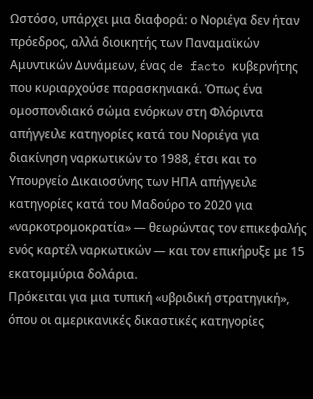Ωστόσο, υπάρχει μια διαφορά: ο Νοριέγα δεν ήταν πρόεδρος, αλλά διοικητής των Παναμαϊκών Αμυντικών Δυνάμεων, ένας de facto κυβερνήτης που κυριαρχούσε παρασκηνιακά. Όπως ένα ομοσπονδιακό σώμα ενόρκων στη Φλόριντα απήγγειλε κατηγορίες κατά του Νοριέγα για διακίνηση ναρκωτικών το 1988, έτσι και το Υπουργείο Δικαιοσύνης των ΗΠΑ απήγγειλε κατηγορίες κατά του Μαδούρο το 2020 για «ναρκοτρομοκρατία» — θεωρώντας τον επικεφαλής ενός καρτέλ ναρκωτικών — και τον επικήρυξε με 15 εκατομμύρια δολάρια.
Πρόκειται για μια τυπική «υβριδική στρατηγική», όπου οι αμερικανικές δικαστικές κατηγορίες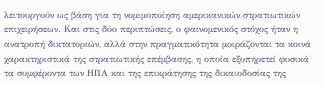λειτουργούν ως βάση για τη νομιμοποίηση αμερικανικών στρατιωτικών επιχειρήσεων. Και στις δύο περιπτώσεις, ο φαινομενικός στόχος ήταν η ανατροπή δικτατοριών, αλλά στην πραγματικότητα μοιράζονται τα κοινά χαρακτηριστικά της στρατιωτικής επέμβασης, η οποία εξυπηρετεί φυσικά τα συμφέροντα των ΗΠΑ και της επικράτησης της δικαιοδοσίας της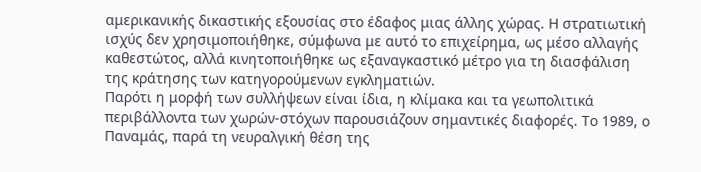αμερικανικής δικαστικής εξουσίας στο έδαφος μιας άλλης χώρας. Η στρατιωτική ισχύς δεν χρησιμοποιήθηκε, σύμφωνα με αυτό το επιχείρημα, ως μέσο αλλαγής καθεστώτος, αλλά κινητοποιήθηκε ως εξαναγκαστικό μέτρο για τη διασφάλιση της κράτησης των κατηγορούμενων εγκληματιών.
Παρότι η μορφή των συλλήψεων είναι ίδια, η κλίμακα και τα γεωπολιτικά περιβάλλοντα των χωρών-στόχων παρουσιάζουν σημαντικές διαφορές. Το 1989, ο Παναμάς, παρά τη νευραλγική θέση της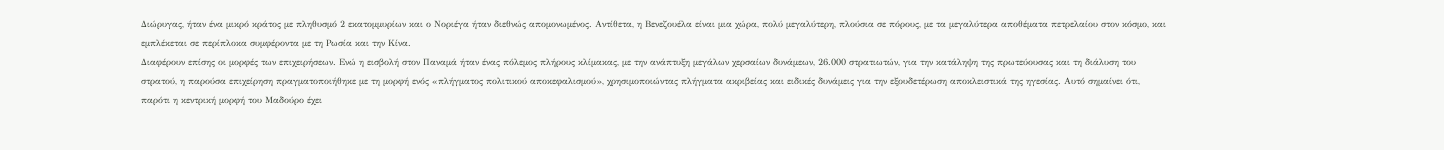Διώρυγας, ήταν ένα μικρό κράτος με πληθυσμό 2 εκατομμυρίων και ο Νοριέγα ήταν διεθνώς απομονωμένος. Αντίθετα, η Βενεζουέλα είναι μια χώρα, πολύ μεγαλύτερη, πλούσια σε πόρους, με τα μεγαλύτερα αποθέματα πετρελαίου στον κόσμο, και εμπλέκεται σε περίπλοκα συμφέροντα με τη Ρωσία και την Κίνα.
Διαφέρουν επίσης οι μορφές των επιχειρήσεων. Ενώ η εισβολή στον Παναμά ήταν ένας πόλεμος πλήρους κλίμακας, με την ανάπτυξη μεγάλων χερσαίων δυνάμεων, 26.000 στρατιωτών, για την κατάληψη της πρωτεύουσας και τη διάλυση του στρατού, η παρούσα επιχείρηση πραγματοποιήθηκε με τη μορφή ενός «πλήγματος πολιτικού αποκεφαλισμού», χρησιμοποιώντας πλήγματα ακριβείας και ειδικές δυνάμεις για την εξουδετέρωση αποκλειστικά της ηγεσίας. Αυτό σημαίνει ότι, παρότι η κεντρική μορφή του Μαδούρο έχει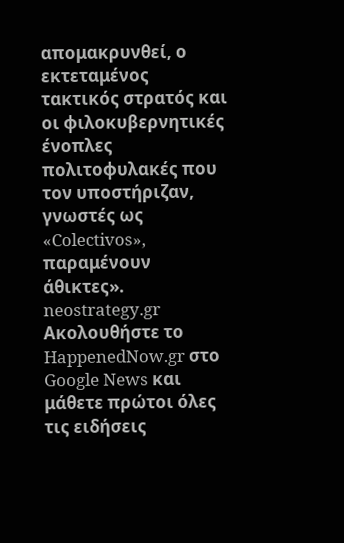απομακρυνθεί, ο εκτεταμένος τακτικός στρατός και οι φιλοκυβερνητικές ένοπλες πολιτοφυλακές που τον υποστήριζαν, γνωστές ως «Colectivos», παραμένουν άθικτες».
neostrategy.gr
Ακολουθήστε το HappenedNow.gr στο Google News και μάθετε πρώτοι όλες τις ειδήσεις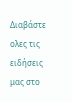Διαβάστε ολες τις ειδήσεις μας στο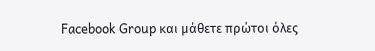Facebook Group και μάθετε πρώτοι όλες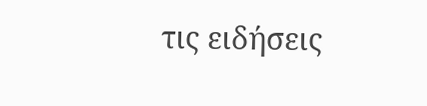τις ειδήσεις